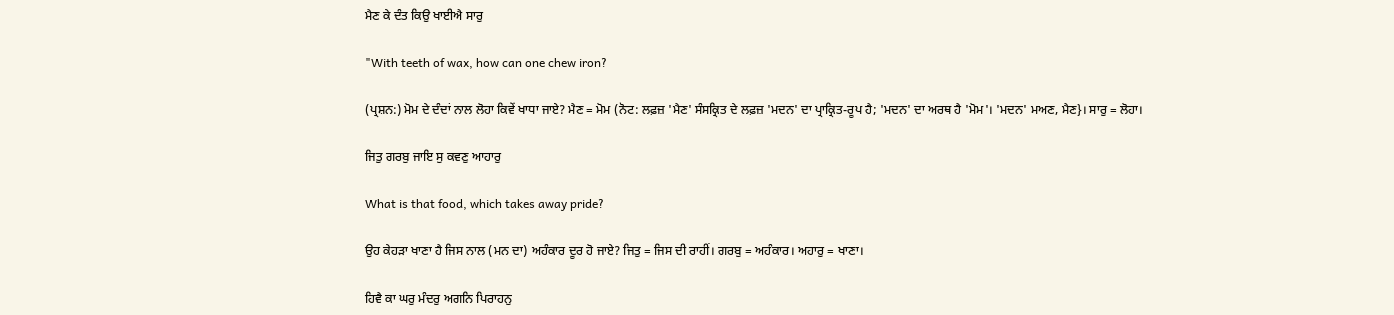ਮੈਣ ਕੇ ਦੰਤ ਕਿਉ ਖਾਈਐ ਸਾਰੁ

"With teeth of wax, how can one chew iron?

(ਪ੍ਰਸ਼ਨ:) ਮੋਮ ਦੇ ਦੰਦਾਂ ਨਾਲ ਲੋਹਾ ਕਿਵੇਂ ਖਾਧਾ ਜਾਏ? ਮੈਣ = ਮੋਮ (ਨੋਟ: ਲਫ਼ਜ਼ 'ਮੈਣ' ਸੰਸਕ੍ਰਿਤ ਦੇ ਲਫ਼ਜ਼ 'ਮਦਨ' ਦਾ ਪ੍ਰਾਕ੍ਰਿਤ-ਰੂਪ ਹੈ; 'ਮਦਨ' ਦਾ ਅਰਥ ਹੈ 'ਮੋਮ'। 'ਮਦਨ' ਮਅਣ, ਮੈਣ}। ਸਾਰੁ = ਲੋਹਾ।

ਜਿਤੁ ਗਰਬੁ ਜਾਇ ਸੁ ਕਵਣੁ ਆਹਾਰੁ

What is that food, which takes away pride?

ਉਹ ਕੇਹੜਾ ਖਾਣਾ ਹੈ ਜਿਸ ਨਾਲ (ਮਨ ਦਾ) ਅਹੰਕਾਰ ਦੂਰ ਹੋ ਜਾਏ? ਜਿਤੁ = ਜਿਸ ਦੀ ਰਾਹੀਂ। ਗਰਬੁ = ਅਹੰਕਾਰ। ਅਹਾਰੁ = ਖਾਣਾ।

ਹਿਵੈ ਕਾ ਘਰੁ ਮੰਦਰੁ ਅਗਨਿ ਪਿਰਾਹਨੁ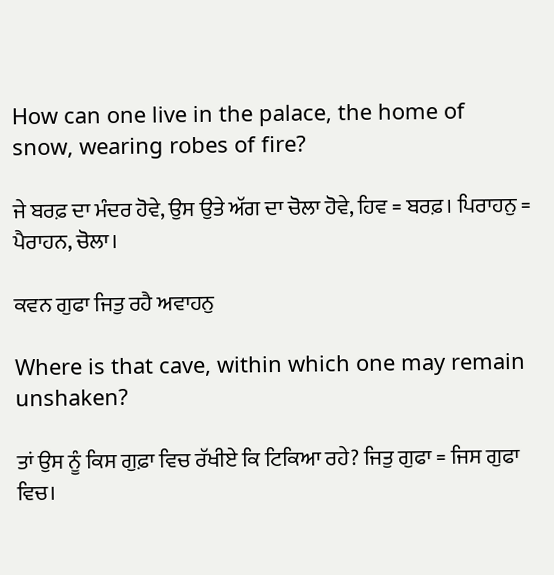How can one live in the palace, the home of snow, wearing robes of fire?

ਜੇ ਬਰਫ਼ ਦਾ ਮੰਦਰ ਹੋਵੇ, ਉਸ ਉਤੇ ਅੱਗ ਦਾ ਚੋਲਾ ਹੋਵੇ, ਹਿਵ = ਬਰਫ਼। ਪਿਰਾਹਨੁ = ਪੈਰਾਹਨ, ਚੋਲਾ।

ਕਵਨ ਗੁਫਾ ਜਿਤੁ ਰਹੈ ਅਵਾਹਨੁ

Where is that cave, within which one may remain unshaken?

ਤਾਂ ਉਸ ਨੂੰ ਕਿਸ ਗੁਫ਼ਾ ਵਿਚ ਰੱਖੀਏ ਕਿ ਟਿਕਿਆ ਰਹੇ? ਜਿਤੁ ਗੁਫਾ = ਜਿਸ ਗੁਫਾ ਵਿਚ।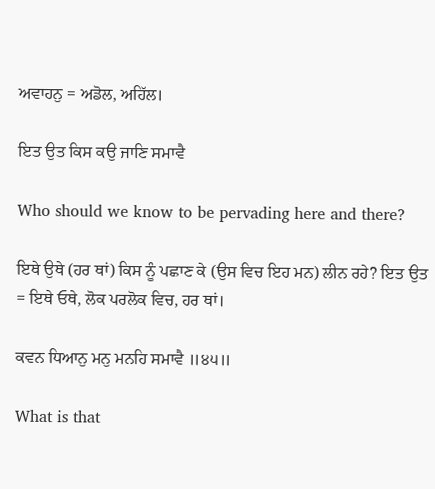ਅਵਾਹਨੁ = ਅਡੋਲ, ਅਹਿੱਲ।

ਇਤ ਉਤ ਕਿਸ ਕਉ ਜਾਣਿ ਸਮਾਵੈ

Who should we know to be pervading here and there?

ਇਥੇ ਉਥੇ (ਹਰ ਥਾਂ) ਕਿਸ ਨੂੰ ਪਛਾਣ ਕੇ (ਉਸ ਵਿਚ ਇਹ ਮਨ) ਲੀਨ ਰਹੇ? ਇਤ ਉਤ = ਇਥੇ ਓਥੇ, ਲੋਕ ਪਰਲੋਕ ਵਿਚ, ਹਰ ਥਾਂ।

ਕਵਨ ਧਿਆਨੁ ਮਨੁ ਮਨਹਿ ਸਮਾਵੈ ॥੪੫॥

What is that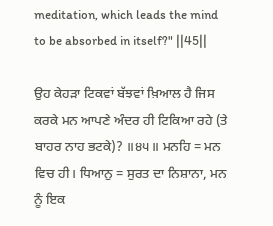meditation, which leads the mind to be absorbed in itself?" ||45||

ਉਹ ਕੇਹੜਾ ਟਿਕਵਾਂ ਬੱਝਵਾਂ ਖ਼ਿਆਲ ਹੈ ਜਿਸ ਕਰਕੇ ਮਨ ਆਪਣੇ ਅੰਦਰ ਹੀ ਟਿਕਿਆ ਰਹੇ (ਤੇ ਬਾਹਰ ਨਾਹ ਭਟਕੇ)? ॥੪੫॥ ਮਨਹਿ = ਮਨ ਵਿਚ ਹੀ। ਧਿਆਨੁ = ਸੁਰਤ ਦਾ ਨਿਸ਼ਾਨਾ, ਮਨ ਨੂੰ ਇਕ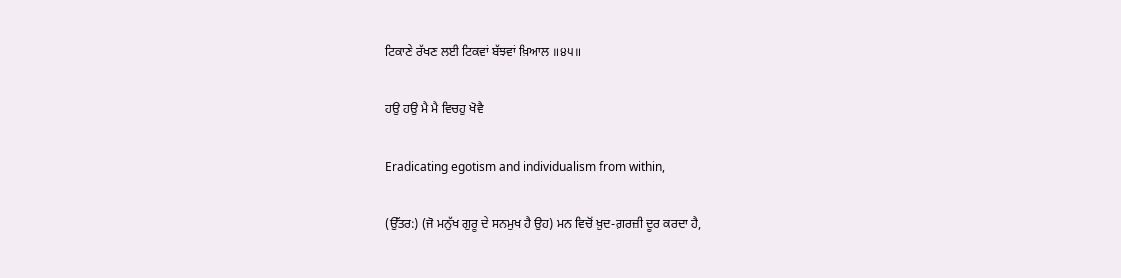ਟਿਕਾਣੇ ਰੱਖਣ ਲਈ ਟਿਕਵਾਂ ਬੱਝਵਾਂ ਖ਼ਿਆਲ ॥੪੫॥

ਹਉ ਹਉ ਮੈ ਮੈ ਵਿਚਹੁ ਖੋਵੈ

Eradicating egotism and individualism from within,

(ਉੱਤਰ:) (ਜੋ ਮਨੁੱਖ ਗੁਰੂ ਦੇ ਸਨਮੁਖ ਹੈ ਉਹ) ਮਨ ਵਿਚੋਂ ਖ਼ੁਦ-ਗ਼ਰਜ਼ੀ ਦੂਰ ਕਰਦਾ ਹੈ,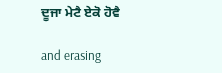ਦੂਜਾ ਮੇਟੈ ਏਕੋ ਹੋਵੈ

and erasing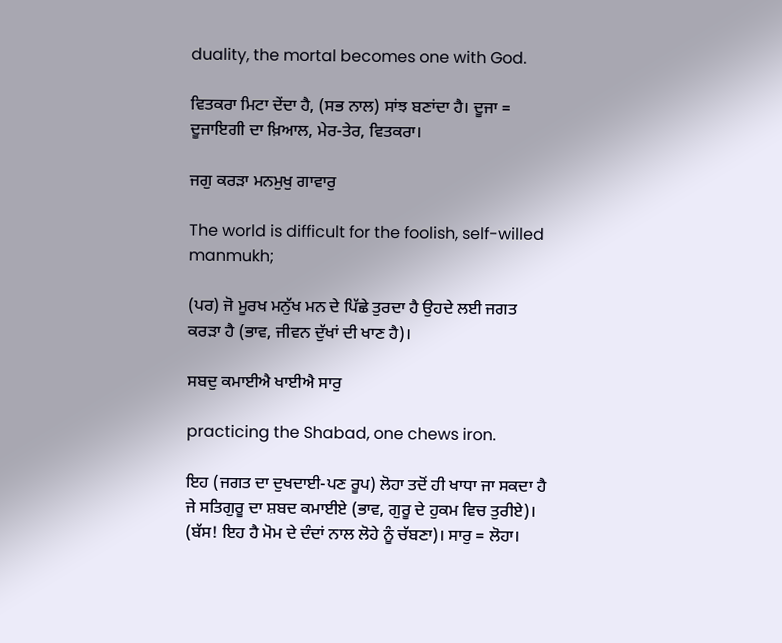duality, the mortal becomes one with God.

ਵਿਤਕਰਾ ਮਿਟਾ ਦੇਂਦਾ ਹੈ, (ਸਭ ਨਾਲ) ਸਾਂਝ ਬਣਾਂਦਾ ਹੈ। ਦੂਜਾ = ਦੂਜਾਇਗੀ ਦਾ ਖ਼ਿਆਲ, ਮੇਰ-ਤੇਰ, ਵਿਤਕਰਾ।

ਜਗੁ ਕਰੜਾ ਮਨਮੁਖੁ ਗਾਵਾਰੁ

The world is difficult for the foolish, self-willed manmukh;

(ਪਰ) ਜੋ ਮੂਰਖ ਮਨੁੱਖ ਮਨ ਦੇ ਪਿੱਛੇ ਤੁਰਦਾ ਹੈ ਉਹਦੇ ਲਈ ਜਗਤ ਕਰੜਾ ਹੈ (ਭਾਵ, ਜੀਵਨ ਦੁੱਖਾਂ ਦੀ ਖਾਣ ਹੈ)।

ਸਬਦੁ ਕਮਾਈਐ ਖਾਈਐ ਸਾਰੁ

practicing the Shabad, one chews iron.

ਇਹ (ਜਗਤ ਦਾ ਦੁਖਦਾਈ-ਪਣ ਰੂਪ) ਲੋਹਾ ਤਦੋਂ ਹੀ ਖਾਧਾ ਜਾ ਸਕਦਾ ਹੈ ਜੇ ਸਤਿਗੁਰੂ ਦਾ ਸ਼ਬਦ ਕਮਾਈਏ (ਭਾਵ, ਗੁਰੂ ਦੇ ਹੁਕਮ ਵਿਚ ਤੁਰੀਏ)। (ਬੱਸ! ਇਹ ਹੈ ਮੋਮ ਦੇ ਦੰਦਾਂ ਨਾਲ ਲੋਹੇ ਨੂੰ ਚੱਬਣਾ)। ਸਾਰੁ = ਲੋਹਾ।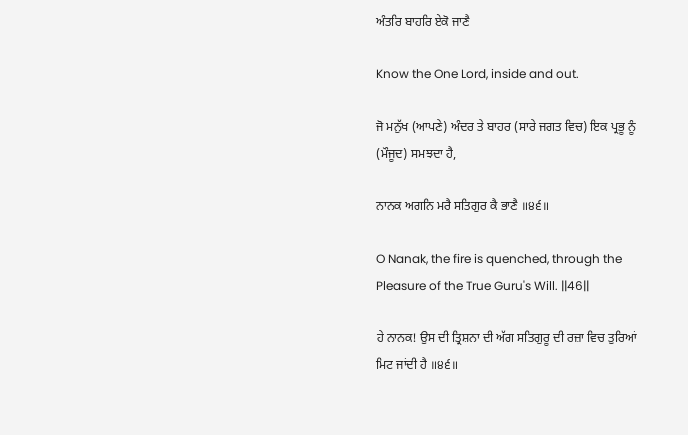ਅੰਤਰਿ ਬਾਹਰਿ ਏਕੋ ਜਾਣੈ

Know the One Lord, inside and out.

ਜੋ ਮਨੁੱਖ (ਆਪਣੇ) ਅੰਦਰ ਤੇ ਬਾਹਰ (ਸਾਰੇ ਜਗਤ ਵਿਚ) ਇਕ ਪ੍ਰਭੂ ਨੂੰ (ਮੌਜੂਦ) ਸਮਝਦਾ ਹੈ,

ਨਾਨਕ ਅਗਨਿ ਮਰੈ ਸਤਿਗੁਰ ਕੈ ਭਾਣੈ ॥੪੬॥

O Nanak, the fire is quenched, through the Pleasure of the True Guru's Will. ||46||

ਹੇ ਨਾਨਕ! ਉਸ ਦੀ ਤ੍ਰਿਸ਼ਨਾ ਦੀ ਅੱਗ ਸਤਿਗੁਰੂ ਦੀ ਰਜ਼ਾ ਵਿਚ ਤੁਰਿਆਂ ਮਿਟ ਜਾਂਦੀ ਹੈ ॥੪੬॥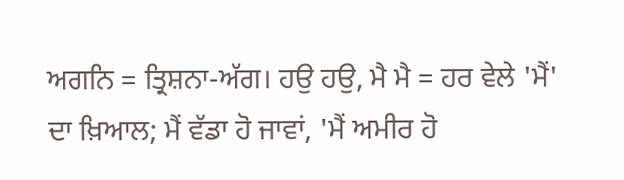ਅਗਨਿ = ਤ੍ਰਿਸ਼ਨਾ-ਅੱਗ। ਹਉ ਹਉ, ਮੈ ਮੈ = ਹਰ ਵੇਲੇ 'ਮੈਂ' ਦਾ ਖ਼ਿਆਲ; ਮੈਂ ਵੱਡਾ ਹੋ ਜਾਵਾਂ, 'ਮੈਂ ਅਮੀਰ ਹੋ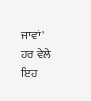ਜਾਵਾਂ' ਹਰ ਵੇਲੇ ਇਹ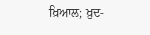ਖ਼ਿਆਲ; ਖ਼ੁਦ-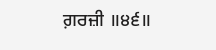ਗ਼ਰਜ਼ੀ ॥੪੬॥